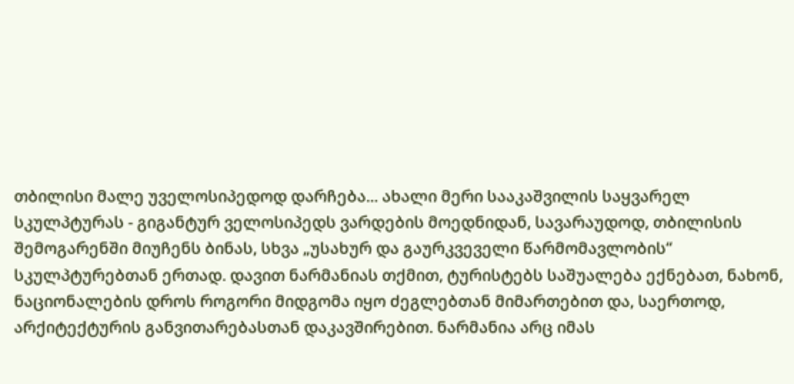თბილისი მალე უველოსიპედოდ დარჩება... ახალი მერი სააკაშვილის საყვარელ სკულპტურას - გიგანტურ ველოსიპედს ვარდების მოედნიდან, სავარაუდოდ, თბილისის შემოგარენში მიუჩენს ბინას, სხვა „უსახურ და გაურკვეველი წარმომავლობის“ სკულპტურებთან ერთად. დავით ნარმანიას თქმით, ტურისტებს საშუალება ექნებათ, ნახონ, ნაციონალების დროს როგორი მიდგომა იყო ძეგლებთან მიმართებით და, საერთოდ, არქიტექტურის განვითარებასთან დაკავშირებით. ნარმანია არც იმას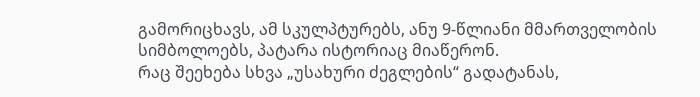გამორიცხავს, ამ სკულპტურებს, ანუ 9-წლიანი მმართველობის სიმბოლოებს, პატარა ისტორიაც მიაწერონ.
რაც შეეხება სხვა „უსახური ძეგლების“ გადატანას,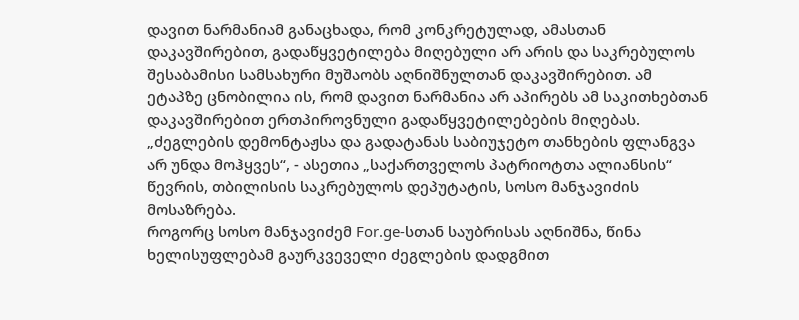დავით ნარმანიამ განაცხადა, რომ კონკრეტულად, ამასთან დაკავშირებით, გადაწყვეტილება მიღებული არ არის და საკრებულოს შესაბამისი სამსახური მუშაობს აღნიშნულთან დაკავშირებით. ამ ეტაპზე ცნობილია ის, რომ დავით ნარმანია არ აპირებს ამ საკითხებთან დაკავშირებით ერთპიროვნული გადაწყვეტილებების მიღებას.
„ძეგლების დემონტაჟსა და გადატანას საბიუჯეტო თანხების ფლანგვა არ უნდა მოჰყვეს“, - ასეთია „საქართველოს პატრიოტთა ალიანსის“ წევრის, თბილისის საკრებულოს დეპუტატის, სოსო მანჯავიძის მოსაზრება.
როგორც სოსო მანჯავიძემ For.ge-სთან საუბრისას აღნიშნა, წინა ხელისუფლებამ გაურკვეველი ძეგლების დადგმით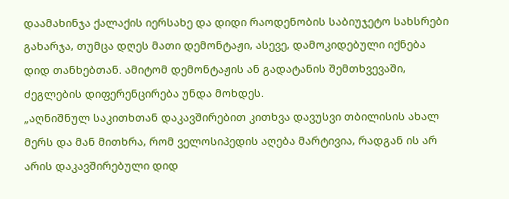დაამახინჯა ქალაქის იერსახე და დიდი რაოდენობის საბიუჯეტო სახსრები გახარჯა, თუმცა დღეს მათი დემონტაჟი, ასევე, დამოკიდებული იქნება დიდ თანხებთან. ამიტომ დემონტაჟის ან გადატანის შემთხვევაში, ძეგლების დიფერენცირება უნდა მოხდეს.
„აღნიშნულ საკითხთან დაკავშირებით კითხვა დავუსვი თბილისის ახალ მერს და მან მითხრა, რომ ველოსიპედის აღება მარტივია, რადგან ის არ არის დაკავშირებული დიდ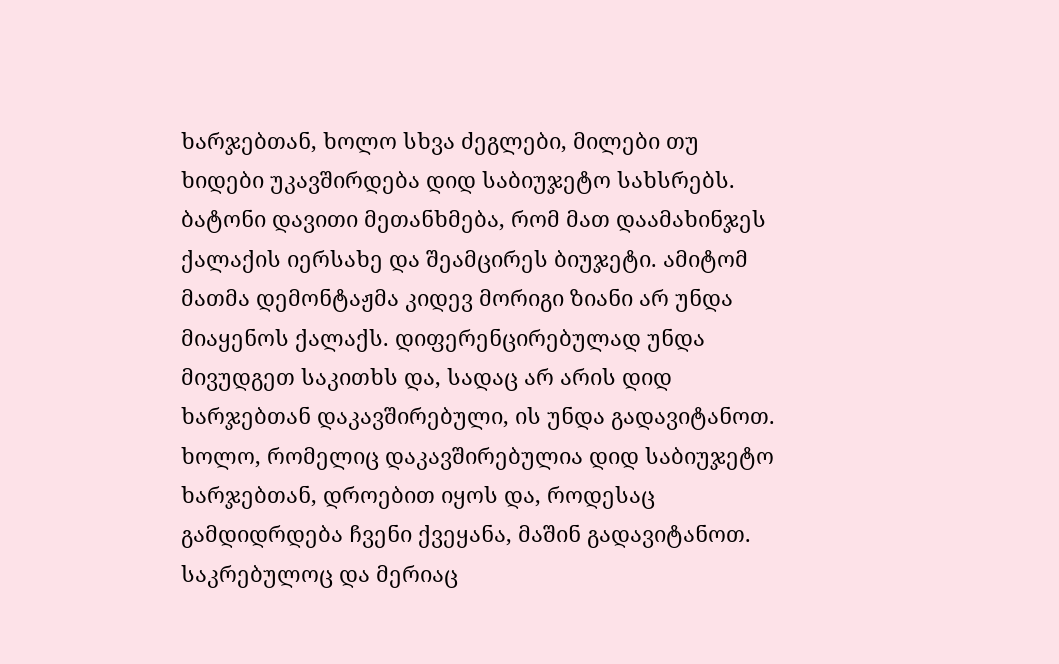ხარჯებთან, ხოლო სხვა ძეგლები, მილები თუ ხიდები უკავშირდება დიდ საბიუჯეტო სახსრებს. ბატონი დავითი მეთანხმება, რომ მათ დაამახინჯეს ქალაქის იერსახე და შეამცირეს ბიუჯეტი. ამიტომ მათმა დემონტაჟმა კიდევ მორიგი ზიანი არ უნდა მიაყენოს ქალაქს. დიფერენცირებულად უნდა მივუდგეთ საკითხს და, სადაც არ არის დიდ ხარჯებთან დაკავშირებული, ის უნდა გადავიტანოთ. ხოლო, რომელიც დაკავშირებულია დიდ საბიუჯეტო ხარჯებთან, დროებით იყოს და, როდესაც გამდიდრდება ჩვენი ქვეყანა, მაშინ გადავიტანოთ. საკრებულოც და მერიაც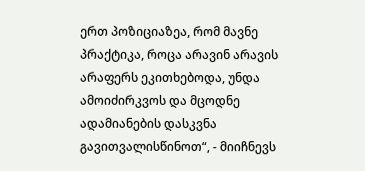ერთ პოზიციაზეა, რომ მავნე პრაქტიკა, როცა არავინ არავის არაფერს ეკითხებოდა, უნდა ამოიძირკვოს და მცოდნე ადამიანების დასკვნა გავითვალისწინოთ“, - მიიჩნევს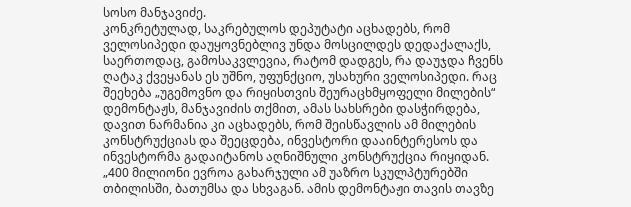სოსო მანჯავიძე.
კონკრეტულად, საკრებულოს დეპუტატი აცხადებს, რომ ველოსიპედი დაუყოვნებლივ უნდა მოსცილდეს დედაქალაქს, საერთოდაც, გამოსაკვლევია, რატომ დადგეს, რა დაუჯდა ჩვენს ღატაკ ქვეყანას ეს უშნო, უფუნქციო, უსახური ველოსიპედი. რაც შეეხება „უგემოვნო და რიყისთვის შეურაცხმყოფელი მილების“ დემონტაჟს, მანჯავიძის თქმით, ამას სახსრები დასჭირდება, დავით ნარმანია კი აცხადებს, რომ შეისწავლის ამ მილების კონსტრუქციას და შეეცდება, ინვესტორი დააინტერესოს და ინვესტორმა გადაიტანოს აღნიშნული კონსტრუქცია რიყიდან.
„400 მილიონი ევროა გახარჯული ამ უაზრო სკულპტურებში თბილისში, ბათუმსა და სხვაგან. ამის დემონტაჟი თავის თავზე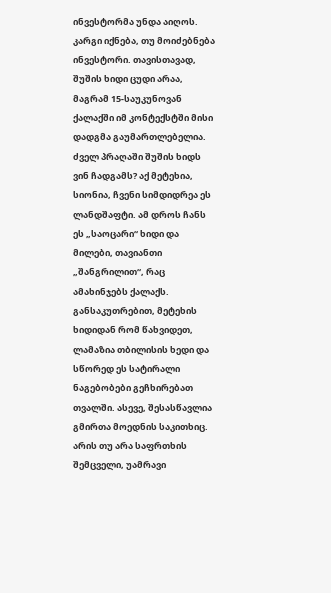ინვესტორმა უნდა აიღოს. კარგი იქნება, თუ მოიძებნება ინვესტორი. თავისთავად, შუშის ხიდი ცუდი არაა, მაგრამ 15-საუკუნოვან ქალაქში იმ კონტექსტში მისი დადგმა გაუმართლებელია. ძველ პრაღაში შუშის ხიდს ვინ ჩადგამს? აქ მეტეხია, სიონია, ჩვენი სიმდიდრეა ეს ლანდშაფტი. ამ დროს ჩანს ეს „საოცარი“ ხიდი და მილები, თავიანთი „შანგრილით“, რაც ამახინჯებს ქალაქს. განსაკუთრებით, მეტეხის ხიდიდან რომ წახვიდეთ, ლამაზია თბილისის ხედი და სწორედ ეს სატირალი ნაგებობები გეჩხირებათ თვალში. ასევე, შესასწავლია გმირთა მოედნის საკითხიც. არის თუ არა საფრთხის შემცველი, უამრავი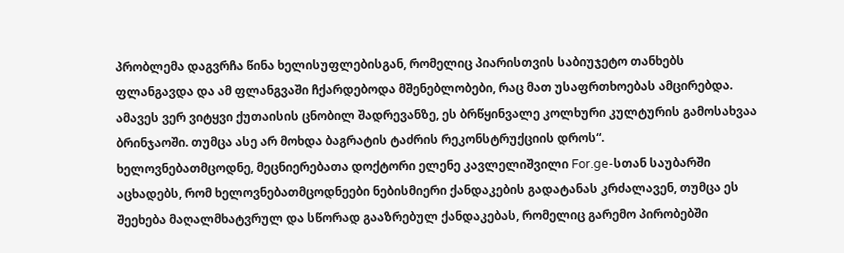პრობლემა დაგვრჩა წინა ხელისუფლებისგან, რომელიც პიარისთვის საბიუჯეტო თანხებს ფლანგავდა და ამ ფლანგვაში ჩქარდებოდა მშენებლობები, რაც მათ უსაფრთხოებას ამცირებდა. ამავეს ვერ ვიტყვი ქუთაისის ცნობილ შადრევანზე, ეს ბრწყინვალე კოლხური კულტურის გამოსახვაა ბრინჯაოში. თუმცა ასე არ მოხდა ბაგრატის ტაძრის რეკონსტრუქციის დროს“.
ხელოვნებათმცოდნე, მეცნიერებათა დოქტორი ელენე კავლელიშვილი For.ge-სთან საუბარში აცხადებს, რომ ხელოვნებათმცოდნეები ნებისმიერი ქანდაკების გადატანას კრძალავენ, თუმცა ეს შეეხება მაღალმხატვრულ და სწორად გააზრებულ ქანდაკებას, რომელიც გარემო პირობებში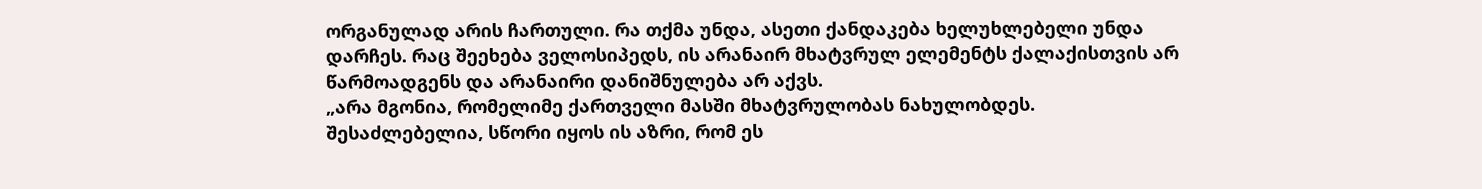ორგანულად არის ჩართული. რა თქმა უნდა, ასეთი ქანდაკება ხელუხლებელი უნდა დარჩეს. რაც შეეხება ველოსიპედს, ის არანაირ მხატვრულ ელემენტს ქალაქისთვის არ წარმოადგენს და არანაირი დანიშნულება არ აქვს.
„არა მგონია, რომელიმე ქართველი მასში მხატვრულობას ნახულობდეს. შესაძლებელია, სწორი იყოს ის აზრი, რომ ეს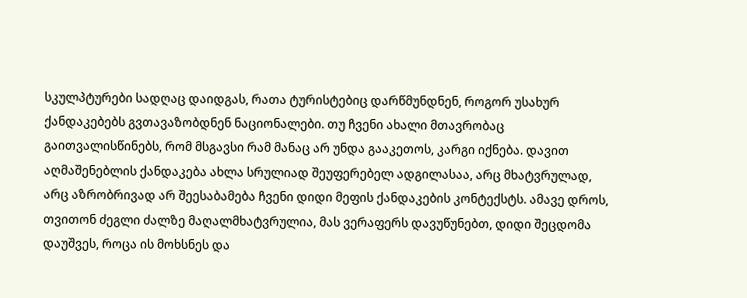სკულპტურები სადღაც დაიდგას, რათა ტურისტებიც დარწმუნდნენ, როგორ უსახურ ქანდაკებებს გვთავაზობდნენ ნაციონალები. თუ ჩვენი ახალი მთავრობაც გაითვალისწინებს, რომ მსგავსი რამ მანაც არ უნდა გააკეთოს, კარგი იქნება. დავით აღმაშენებლის ქანდაკება ახლა სრულიად შეუფერებელ ადგილასაა, არც მხატვრულად, არც აზრობრივად არ შეესაბამება ჩვენი დიდი მეფის ქანდაკების კონტექსტს. ამავე დროს, თვითონ ძეგლი ძალზე მაღალმხატვრულია, მას ვერაფერს დავუწუნებთ, დიდი შეცდომა დაუშვეს, როცა ის მოხსნეს და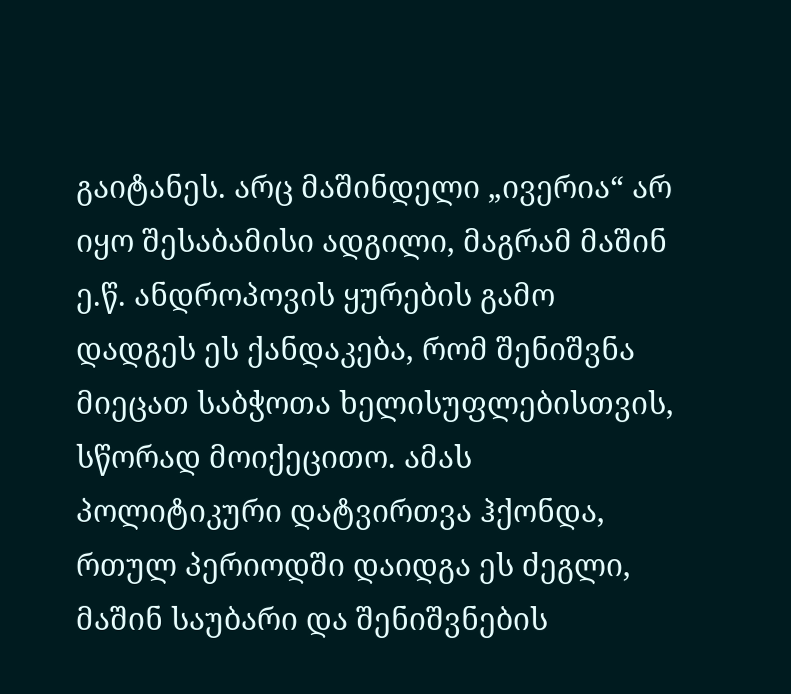გაიტანეს. არც მაშინდელი „ივერია“ არ იყო შესაბამისი ადგილი, მაგრამ მაშინ ე.წ. ანდროპოვის ყურების გამო დადგეს ეს ქანდაკება, რომ შენიშვნა მიეცათ საბჭოთა ხელისუფლებისთვის, სწორად მოიქეცითო. ამას პოლიტიკური დატვირთვა ჰქონდა, რთულ პერიოდში დაიდგა ეს ძეგლი, მაშინ საუბარი და შენიშვნების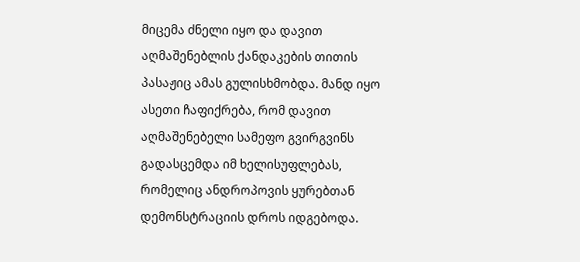მიცემა ძნელი იყო და დავით აღმაშენებლის ქანდაკების თითის პასაჟიც ამას გულისხმობდა. მანდ იყო ასეთი ჩაფიქრება, რომ დავით აღმაშენებელი სამეფო გვირგვინს გადასცემდა იმ ხელისუფლებას, რომელიც ანდროპოვის ყურებთან დემონსტრაციის დროს იდგებოდა.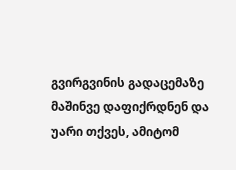გვირგვინის გადაცემაზე მაშინვე დაფიქრდნენ და უარი თქვეს, ამიტომ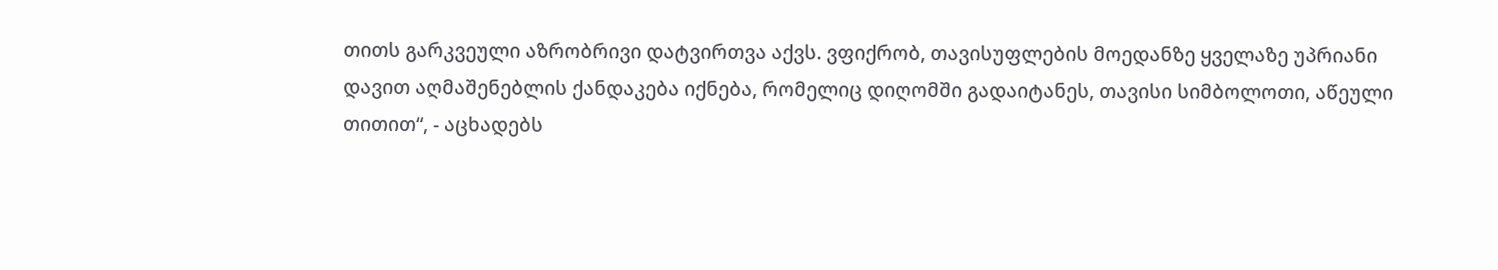თითს გარკვეული აზრობრივი დატვირთვა აქვს. ვფიქრობ, თავისუფლების მოედანზე ყველაზე უპრიანი დავით აღმაშენებლის ქანდაკება იქნება, რომელიც დიღომში გადაიტანეს, თავისი სიმბოლოთი, აწეული თითით“, - აცხადებს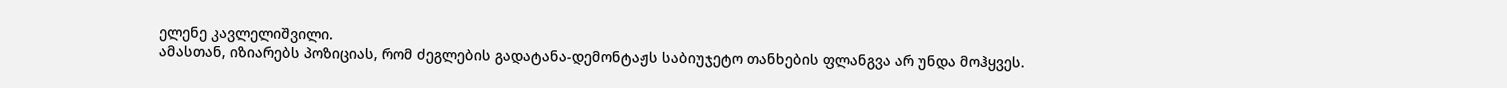ელენე კავლელიშვილი.
ამასთან, იზიარებს პოზიციას, რომ ძეგლების გადატანა-დემონტაჟს საბიუჯეტო თანხების ფლანგვა არ უნდა მოჰყვეს.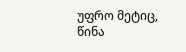უფრო მეტიც, წინა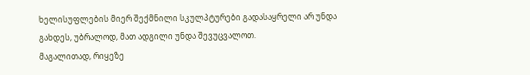ხელისუფლების მიერ შექმნილი სკულპტურები გადასაყრელი არ უნდა გახდეს, უბრალოდ, მათ ადგილი უნდა შევუცვალოთ.
მაგალითად, რიყეზე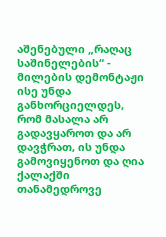აშენებული „რაღაც საშინელების“ - მილების დემონტაჟი ისე უნდა განხორციელდეს, რომ მასალა არ გადავყაროთ და არ დავჭრათ, ის უნდა გამოვიყენოთ და ღია ქალაქში თანამედროვე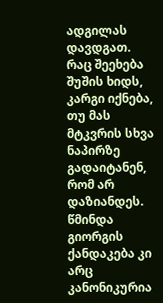ადგილას დავდგათ.
რაც შეეხება შუშის ხიდს, კარგი იქნება, თუ მას მტკვრის სხვა ნაპირზე გადაიტანენ, რომ არ დაზიანდეს. წმინდა გიორგის ქანდაკება კი არც კანონიკურია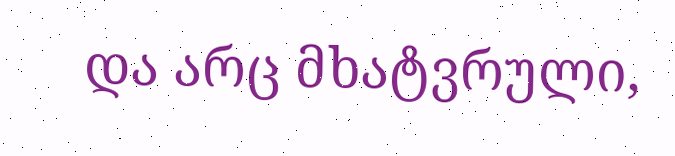და არც მხატვრული,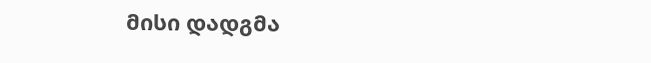მისი დადგმა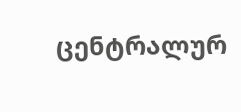ცენტრალურ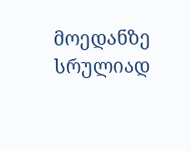მოედანზე სრულიად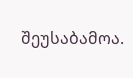შეუსაბამოა.